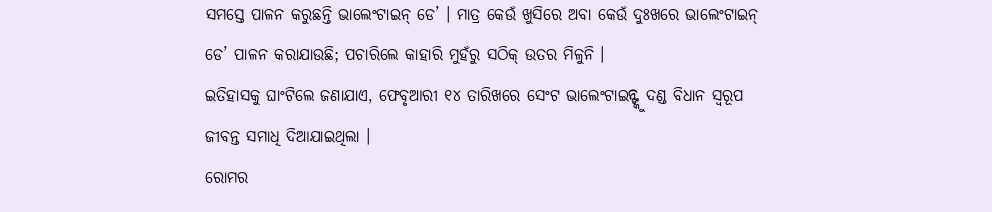ସମସ୍ତେ ପାଳନ କରୁଛନ୍ତି ଭାଲେଂଟାଇନ୍ ଡେ’ । ମାତ୍ର କେଉଁ ଖୁସିରେ ଅବା କେଉଁ ଦୁଃଖରେ ଭାଲେଂଟାଇନ୍ ଡେ’ ପାଳନ କରାଯାଉଛି; ପଚାରିଲେ କାହାରି ମୁହଁରୁ ସଠିକ୍ ଉତର ମିଳୁନି ।
ଇତିହାସକୁ ଘାଂଟିଲେ ଜଣାଯାଏ, ଫେବୃଆରୀ ୧୪ ତାରିଖରେ ସେଂଟ ଭାଲେଂଟାଇନ୍ଙ୍କୁ ଦଣ୍ଡ ବିଧାନ ସ୍ୱରୂପ ଜୀବନ୍ତ ସମାଧି ଦିଆଯାଇଥିଲା ।
ରୋମର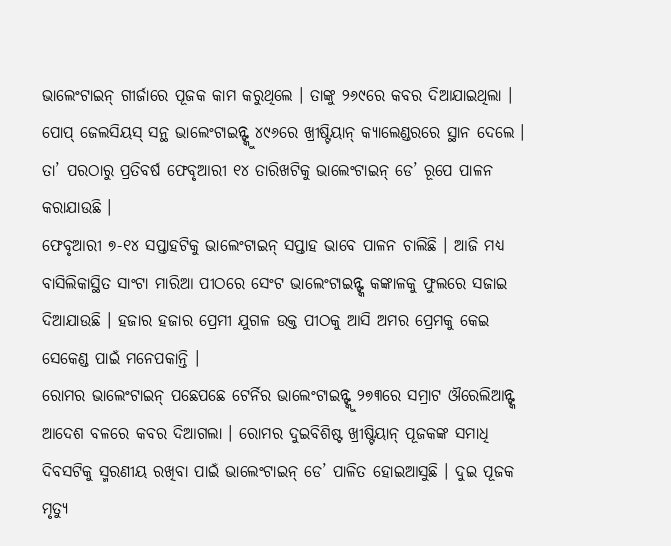ଭାଲେଂଟାଇନ୍ ଗୀର୍ଜାରେ ପୂଜକ କାମ କରୁଥିଲେ । ତାଙ୍କୁ ୨୬୯ରେ କବର ଦିଆଯାଇଥିଲା । ପୋପ୍ ଜେଲସିୟସ୍ ସନ୍ଥ ଭାଲେଂଟାଇନ୍ଙ୍କୁ ୪୯୬ରେ ଖ୍ରୀଷ୍ଟିୟାନ୍ କ୍ୟାଲେଣ୍ଡରରେ ସ୍ଥାନ ଦେଲେ । ତା’ ପରଠାରୁ ପ୍ରତିବର୍ଷ ଫେବୃଆରୀ ୧୪ ତାରିଖଟିକୁ ଭାଲେଂଟାଇନ୍ ଡେ’ ରୂପେ ପାଳନ କରାଯାଉଛି ।
ଫେବୃଆରୀ ୭-୧୪ ସପ୍ତାହଟିକୁ ଭାଲେଂଟାଇନ୍ ସପ୍ତାହ ଭାବେ ପାଳନ ଚାଲିଛି । ଆଜି ମଧ୍ୟ ବାସିଲିକାସ୍ଥିତ ସାଂଟା ମାରିଆ ପୀଠରେ ସେଂଟ ଭାଲେଂଟାଇନ୍ଙ୍କ କଙ୍କାଳକୁ ଫୁଲରେ ସଜାଇ ଦିଆଯାଉଛି । ହଜାର ହଜାର ପ୍ରେମୀ ଯୁଗଳ ଉକ୍ତ ପୀଠକୁ ଆସି ଅମର ପ୍ରେମକୁ କେଇ ସେକେଣ୍ଡ ପାଇଁ ମନେପକାନ୍ତି ।
ରୋମର ଭାଲେଂଟାଇନ୍ ପଛେପଛେ ଟେର୍ନିର ଭାଲେଂଟାଇନ୍ଙ୍କୁ ୨୭୩ରେ ସମ୍ରାଟ ଔରେଲିଆନ୍ଙ୍କ ଆଦେଶ ବଳରେ କବର ଦିଆଗଲା । ରୋମର ଦୁଇବିଶିଷ୍ଟ ଖ୍ରୀଷ୍ଟିୟାନ୍ ପୂଜକଙ୍କ ସମାଧି ଦିବସଟିକୁ ସ୍ମରଣୀୟ ରଖିବା ପାଇଁ ଭାଲେଂଟାଇନ୍ ଡେ’ ପାଳିତ ହୋଇଆସୁଛି । ଦୁଇ ପୂଜକ ମୃତ୍ୟୁ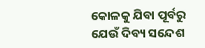କୋଳକୁ ଯିବା ପୂର୍ବରୁ ଯେଉଁ ଦିବ୍ୟ ସନ୍ଦେଶ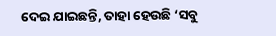ଦେଇ ଯାଇଛନ୍ତି, ତାହା ହେଉଛି ‘ସବୁ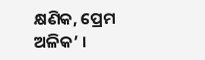କ୍ଷଣିକ, ପ୍ରେମ ଅଳିକ’ ।